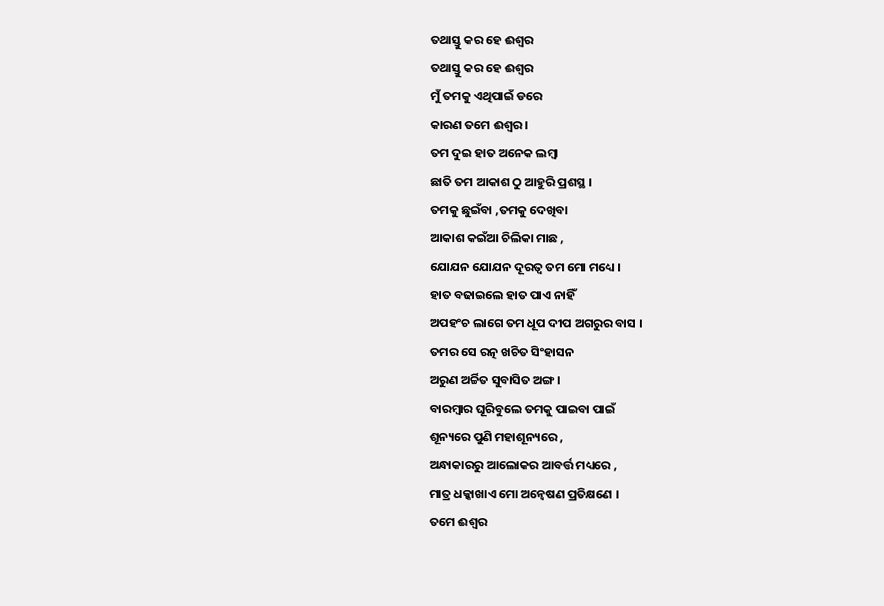ତଥାସ୍ତୁ କର ହେ ଈଶ୍ଵର
ତଥାସ୍ତୁ କର ହେ ଈଶ୍ଵର
ମୁଁ ତମକୁ ଏଥିପାଇଁ ଡରେ
କାରଣ ତମେ ଈଶ୍ବର ।
ତମ ଦୁଇ ହାତ ଅନେକ ଲମ୍ବା
ଛାତି ତମ ଆକାଶ ଠୁ ଆହୁରି ପ୍ରଶସ୍ଥ ।
ତମକୁ ଛୁଇଁବା ,ତମକୁ ଦେଖିବା
ଆକାଶ କଇଁଆ ଚିଲିକା ମାଛ ,
ଯୋଯନ ଯୋଯନ ଦୂରତ୍ବ ତମ ମୋ ମଧ୍ୟେ ।
ହାତ ବଢାଇଲେ ହାତ ପାଏ ନାହିଁ
ଅପହଂଚ ଲାଗେ ତମ ଧୂପ ଦୀପ ଅଗରୁର ବାସ ।
ତମର ସେ ରତ୍ନ ଖଚିତ ସିଂହାସନ
ଅରୁଣ ଅର୍ଚ୍ଚିତ ସୁବାସିତ ଅଙ୍ଗ ।
ବାରମ୍ବାର ଘୂରିବୁଲେ ତମକୁ ପାଇବା ପାଇଁ
ଶୂନ୍ୟରେ ପୁଣି ମହାଶୂନ୍ୟରେ ,
ଅନ୍ଧାକାରରୁ ଆଲୋକର ଆବର୍ତ୍ତ ମଧ୍ୟରେ ,
ମାତ୍ର ଧକ୍କାଖାଏ ମୋ ଅନ୍ବେଷଣ ପ୍ରତିକ୍ଷଣେ ।
ତମେ ଈଶ୍ବର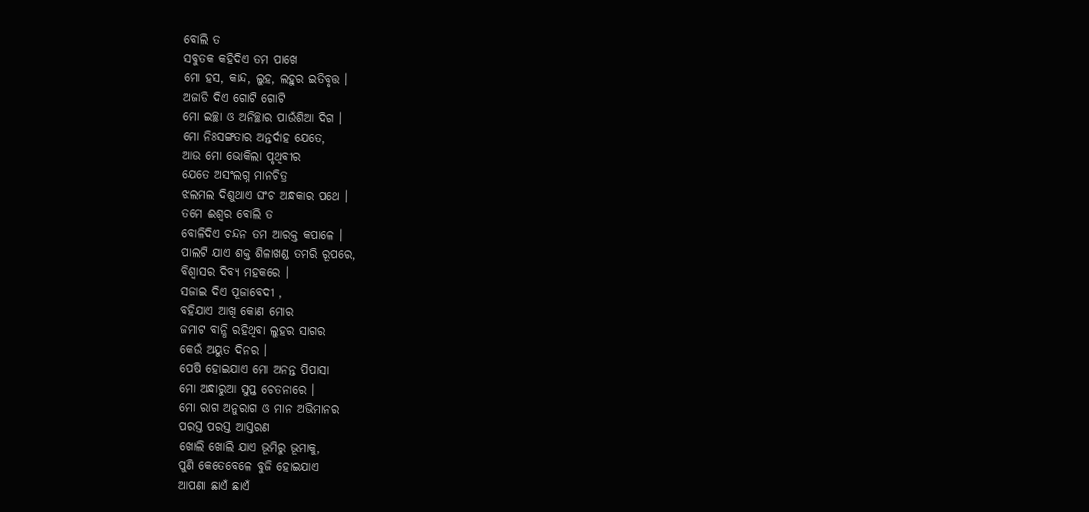ବୋଲି ତ
ସବୁତକ କହିଦିଏ ତମ ପାଖେ
ମୋ ହସ, କାନ୍ଦ, ଲୁହ, ଲହୁର ଇତିବୃତ୍ତ ।
ଅଜାଡି ଦିଏ ଗୋଟି ଗୋଟି
ମୋ ଇଚ୍ଛା ଓ ଅନିଚ୍ଛାର ପାଉଁଶିଆ ଦିଗ ।
ମୋ ନିଃସଙ୍ଗତାର ଅନ୍ତର୍ଦାହ ଯେତେ,
ଆଉ ମୋ ଭୋକିଲା ପୃଥିବୀର
ଯେତେ ଅସଂଲଗ୍ନ ମାନଚିତ୍ର
ଝଲମଲ ଦିଶୁଥାଏ ଘଂଚ ଅନ୍ଧକାର ପଥେ ।
ତମେ ଈଶ୍ବର ବୋଲି ତ
ବୋଳିଦିଏ ଚନ୍ଦନ ତମ ଆରକ୍ତ କପାଳେ ।
ପାଲଟି ଯାଏ ଶକ୍ତ ଶିଳାଖଣ୍ଡ ତମରି ରୂପରେ,
ବିଶ୍ବାସର ଦିବ୍ୟ ମହକରେ ।
ସଜାଇ ଦିଏ ପୂଜାବେଦୀ ,
ବହିଯାଏ ଆଖି କୋଣ ମୋର
ଜମାଟ ବାନ୍ଧି ରହିଥିବା ଲୁହର ସାଗର
କେଉଁ ଅୟୁତ ଦିନର ।
ପେଷି ହୋଇଯାଏ ମୋ ଅନନ୍ତ ପିପାସା
ମୋ ଅନ୍ଧାରୁଆ ସୁପ୍ତ ଚେତନାରେ ।
ମୋ ରାଗ ଅନୁରାଗ ଓ ମାନ ଅଭିମାନର
ପରସ୍ତ ପରସ୍ତ ଆସ୍ତରଣ
ଖୋଲି ଖୋଲି ଯାଏ ଭୂମିରୁ ଭୂମାକୁ,
ପୁଣି କେତେବେଳେ ବୁଜି ହୋଇଯାଏ
ଆପଣା ଛାଏଁ ଛାଏଁ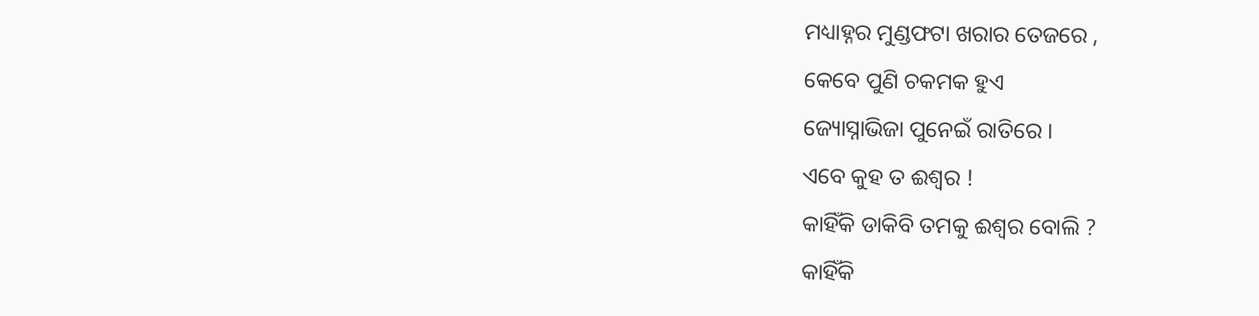ମଧ୍ୟାହ୍ନର ମୁଣ୍ଡଫଟା ଖରାର ତେଜରେ ,
କେବେ ପୁଣି ଚକମକ ହୁଏ
ଜ୍ୟୋସ୍ନାଭିଜା ପୁନେଇଁ ରାତିରେ ।
ଏବେ କୁହ ତ ଈଶ୍ବର !
କାହିଁକି ଡାକିବି ତମକୁ ଈଶ୍ଵର ବୋଲି ?
କାହିଁକି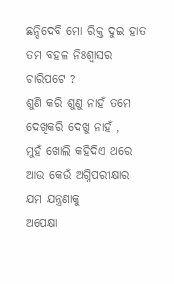ଛନ୍ଦିଦେବି ମୋ ରିକ୍ତ ଦୁଇ ହାତ
ତମ ବହଳ ନିଃଶ୍ୱାସର ଚାରିପଟେ ?
ଶୁଣି କରି ଶୁଣୁ ନାହଁ ତମେ
ଦେଖିକରି ଦେଖୁ ନାହଁ ,
ମୁହଁ ଖୋଲି କହିଦିଏ ଥରେ
ଆଉ କେଉଁ ଅଗ୍ନିପରୀକ୍ଷାର ଯମ ଯନ୍ତ୍ରଣାକୁ
ଅପେକ୍ଷା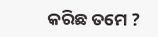କରିଛ ତମେ ?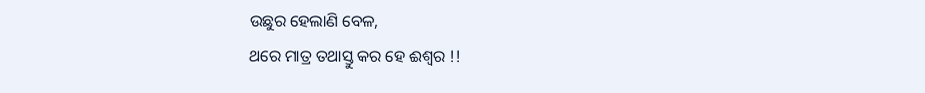ଉଛୁର ହେଲାଣି ବେଳ,
ଥରେ ମାତ୍ର ତଥାସ୍ତୁ କର ହେ ଈଶ୍ବର !!